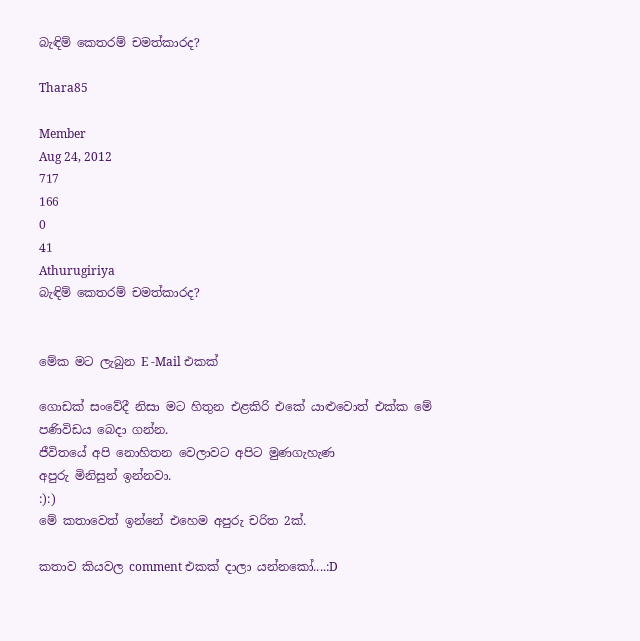බැඳිම් කෙතරම් චමත්කාරද?

Thara85

Member
Aug 24, 2012
717
166
0
41
Athurugiriya
බැඳිම් කෙතරම් චමත්කාරද?


මේක මට ලැබුන E -Mail එකක්

ගොඩක් සංවේදී නිසා මට හිතුන එළකිරි එකේ යාළුවොත් එක්ක මේ පණිවිඩය බෙදා ගන්න.
ජීවිතයේ අපි නොහිතන වෙලාවට අපිට මුණගැහැණ
අපුරු මිනිසුන් ඉන්නවා.
:):)
මේ කතාවෙත් ඉන්නේ එහෙම අපුරු චරිත 2ක්.

කතාව කියවල comment එකක් දාලා යන්නකෝ....:D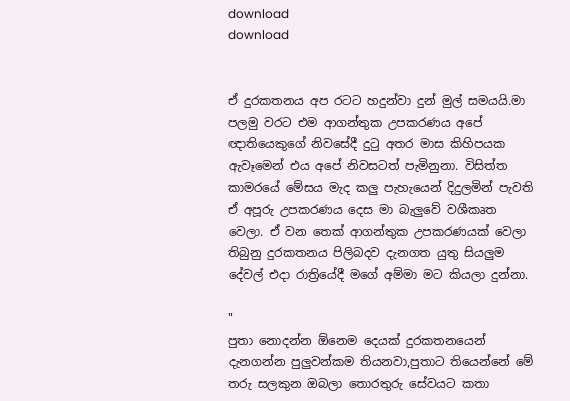download
download


ඒ දුරකතනය අප රටට හදුන්වා දුන් මුල් සමයයි.මා පලමු වරට එම ආගන්තුක උපකරණය අපේ ඥාතියෙකුගේ නිවසේදී දුටු අතර මාස කිහිපයක ඇවෑමෙන් එය අපේ නිවසටත් පැමිනුනා. විසිත්ත කාමරයේ මේසය මැද කලු පැහැයෙන් දිදුලමින් පැවති ඒ අපූරු උපකරණය දෙස මා බැලුවේ වශීකෘත වෙලා. ඒ වන තෙක් ආගන්තුක උපකරණයක් වෙලා තිබුනු දුරකතනය පිලිබදව දැනගත යුතු සියලුම දේවල් එදා රාත්‍රියේදී මගේ අම්මා මට කියලා දුන්නා.

"
පුතා නොදන්න ඕනෙම දෙයක් දුරකතනයෙන් දැනගන්න පුලුවන්කම තියනවා,පුතාට තියෙන්නේ මේ තරු සලකුන ඔබලා තොරතුරු සේවයට කතා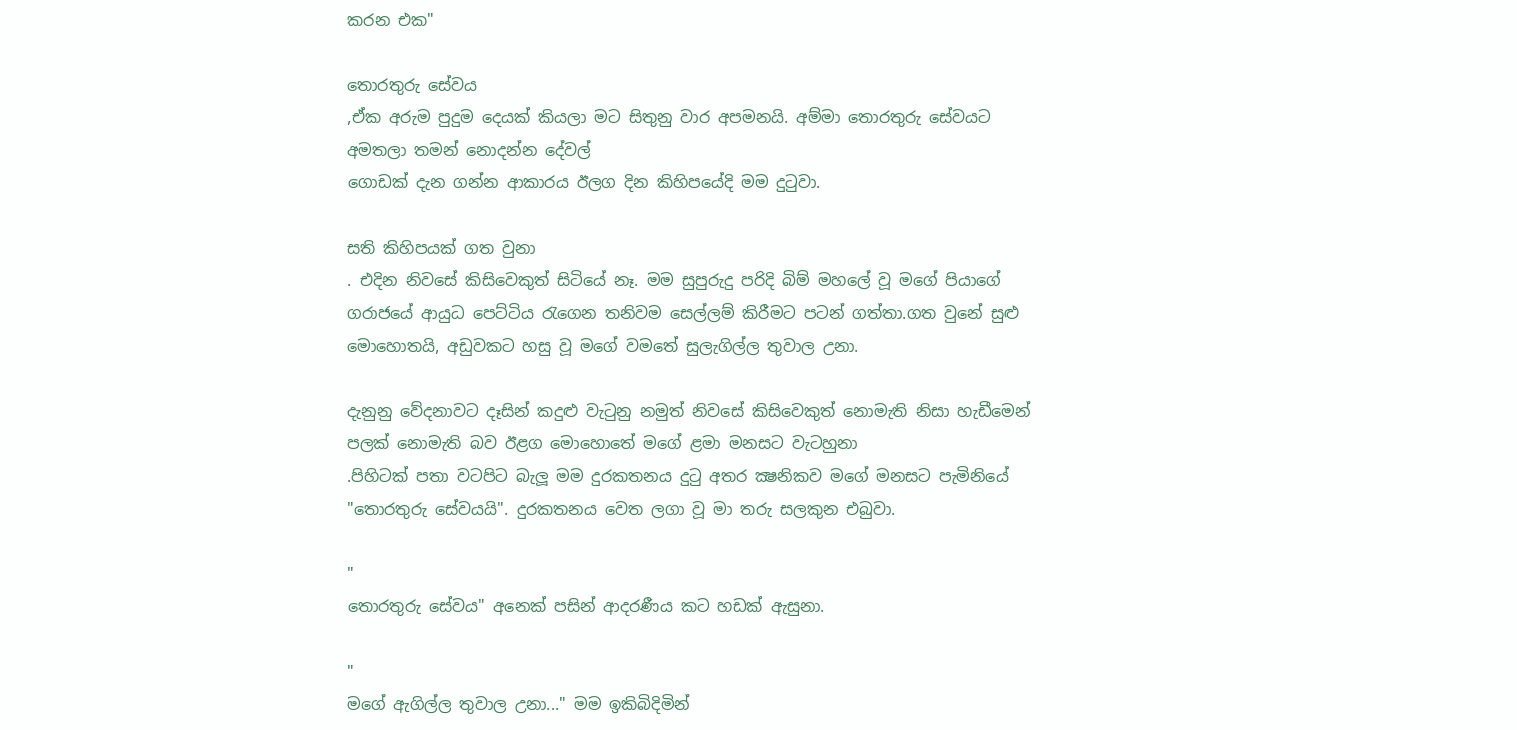කරන එක"

තොරතුරු සේවය
,ඒක අරුම පුදුම දෙයක් කියලා මට සිතුනු වාර අපමනයි. අම්මා තොරතුරු සේවයට අමතලා තමන් නොදන්න දේවල්
ගොඩක් දැන ගන්න ආකාරය ඊලග දින කිහිපයේදි මම දුටුවා.

සති කිහිපයක් ගත වුනා
. එදින නිවසේ කිසිවෙකුත් සිටියේ නෑ. මම සුපුරුදු පරිදි බිම් මහලේ වූ මගේ පියාගේ ගරාජයේ ආයුධ පෙට්ටිය රැගෙන තනිවම සෙල්ලම් කිරීමට පටන් ගත්තා.ගත වුනේ සුළු මොහොතයි, අඩුවකට හසු වූ මගේ වමතේ සුලැගිල්ල තුවාල උනා.

දැනුනු වේදනාවට දෑසින් කදුළු වැටුනු නමුත් නිවසේ කිසිවෙකුත් නොමැති නිසා හැඩීමෙන් පලක් නොමැති බව ඊළග මොහොතේ මගේ ළමා මනසට වැටහුනා
.පිහිටක් පතා වටපිට බැලූ මම දුරකතනය දුටු අතර ක්‍ෂනිකව මගේ මනසට පැමිනියේ "තොරතුරු සේවයයි". දුරකතනය වෙත ලගා වූ මා තරු සලකුන එබුවා.

"
තොරතුරු සේවය" අනෙක් පසින් ආදරණීය කට හඩක් ඇසුනා.

"
මගේ ඇගිල්ල තුවාල උනා..." මම ඉකිබිදිමින්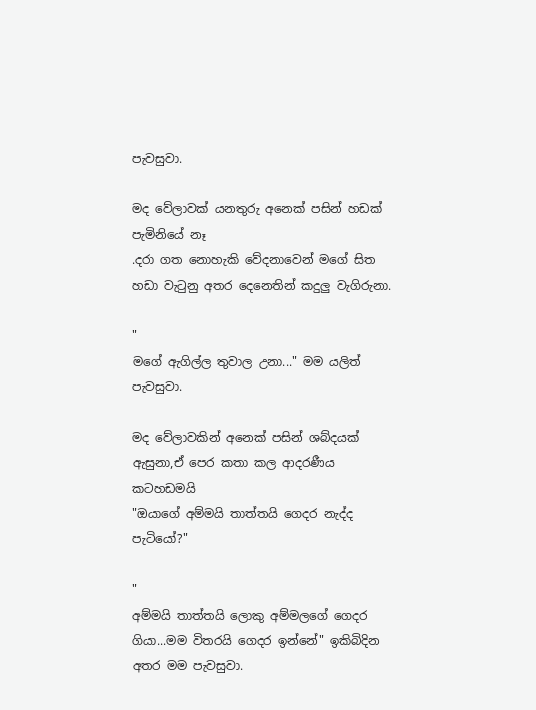පැවසුවා.

මද වේලාවක් යනතුරු අනෙක් පසින් හඩක් පැමිනියේ නෑ
.දරා ගත නොහැකි වේදනාවෙන් මගේ සිත හඩා වැටුනු අතර දෙනෙතින් කදුලු වැගිරුනා.

"
මගේ ඇගිල්ල තුවාල උනා..." මම යලිත් පැවසුවා.

මද වේලාවකින් අනෙක් පසින් ශබ්දයක් ඇසුනා,ඒ පෙර කතා කල ආදරණීය කටහඩමයි
"ඔයාගේ අම්මයි තාත්තයි ගෙදර නැද්ද පැටියෝ?"

"
අම්මයි තාත්තයි ලොකු අම්මලගේ ගෙදර ගියා...මම විතරයි ගෙදර ඉන්නේ" ඉකිබිදින අතර මම පැවසුවා.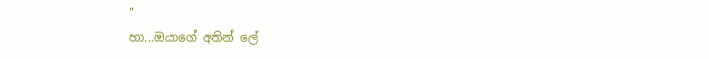"
හා...ඔයාගේ අතින් ලේ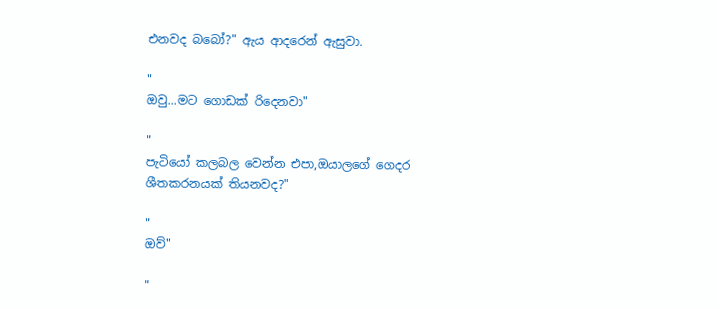එනවද බබෝ?" ඇය ආදරෙන් ඇසුවා.

"
ඔවු...මට ගොඩක් රිදෙනවා"

"
පැටියෝ කලබල වෙන්න එපා,ඔයාලගේ ගෙදර ශීතකරනයක් තියනවද?"

"
ඔව්"

"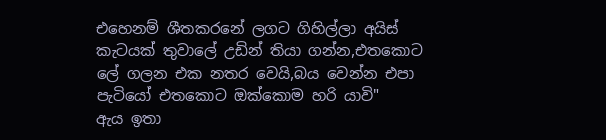එහෙනම් ශීතකරනේ ලගට ගිහිල්ලා අයිස් කැටයක් තුවාලේ උඩින් තියා ගන්න,එතකොට ලේ ගලන එක නතර වෙයි,බය වෙන්න එපා පැටියෝ එතකොට ඔක්කොම හරි යාවි"
ඇය ඉතා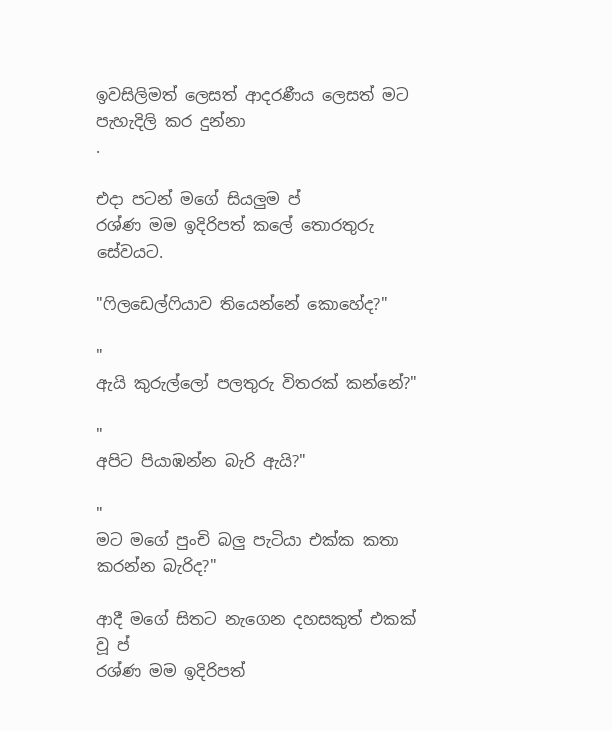ඉවසිලිමත් ලෙසත් ආදරණීය ලෙසත් මට පැහැදිලි කර දුන්නා
.

එදා පටන් මගේ සියලුම ප්
රශ්ණ මම ඉදිරිපත් කලේ තොරතුරු සේවයට.

"ෆිලඩෙල්ෆියාව තියෙන්නේ කොහේද?"

"
ඇයි කුරුල්ලෝ පලතුරු විතරක් කන්නේ?"

"
අපිට පියාඹන්න බැරි ඇයි?"

"
මට මගේ පුංචි බලු පැටියා එක්ක කතා කරන්න බැරිද?"

ආදී මගේ සිතට නැගෙන දහසකුත් එකක් වූ ප්
රශ්ණ මම ඉදිරිපත්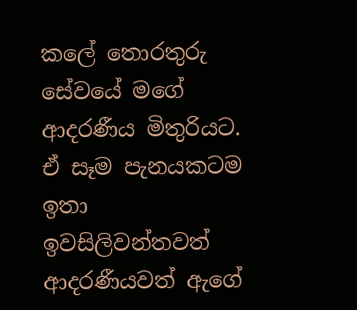කලේ තොරතුරු සේවයේ මගේ ආදරණීය මිතුරියට. ඒ සෑම පැනයකටම ඉතා ඉවසිලිවන්තවත් ආදරණීයවත් ඇගේ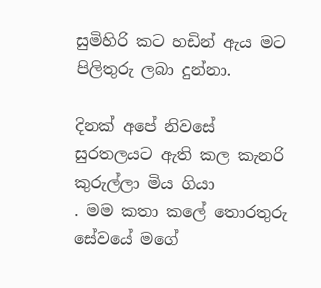සුමිහිරි කට හඩින් ඇය මට පිලිතුරු ලබා දුන්නා.

දිනක් අපේ නිවසේ සුරතලයට ඇති කල කැනරි කුරුල්ලා මිය ගියා
. මම කතා කලේ තොරතුරු සේවයේ මගේ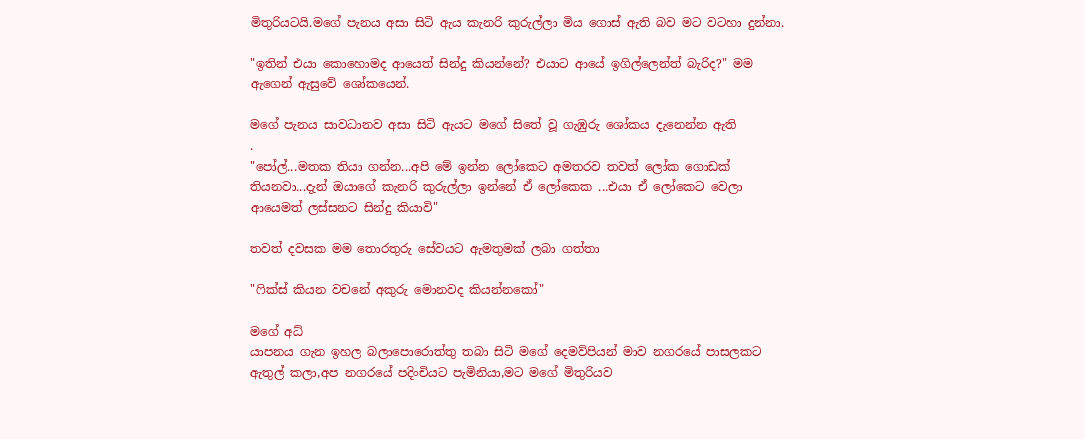මිතුරියටයි.මගේ පැනය අසා සිටි ඇය කැනරි කුරුල්ලා මිය ගොස් ඇති බව මට වටහා දුන්නා.

"ඉතින් එයා කොහොමද ආයෙත් සින්දු කියන්නේ? එයාට ආයේ ඉගිල්ලෙන්ත් බැරිද?" මම ඇගෙන් ඇසුවේ ශෝකයෙන්.

මගේ පැනය සාවධානව අසා සිටි ඇයට මගේ සිතේ වූ ගැඹුරු ශෝකය දැනෙන්න ඇති
.
"පෝල්...මතක තියා ගන්න...අපි මේ ඉන්න ලෝකෙට අමතරව තවත් ලෝක ගොඩක් තියනවා...දැන් ඔයාගේ කැනරි කුරුල්ලා ඉන්නේ ඒ ලෝකෙක ...එයා ඒ ලෝකෙට වෙලා ආයෙමත් ලස්සනට සින්දු කියාවි"

තවත් දවසක මම තොරතුරු සේවයට ඇමතුමක් ලබා ගත්තා

"ෆික්ස් කියන වචනේ අකුරු මොනවද කියන්නකෝ"

මගේ අධ්
යාපනය ගැන ඉහල බලාපොරොත්තු තබා සිටි මගේ දෙමව්පියන් මාව නගරයේ පාසලකට ඇතුල් කලා,අප නගරයේ පදිංචියට පැමිනියා,මට මගේ මිතුරියව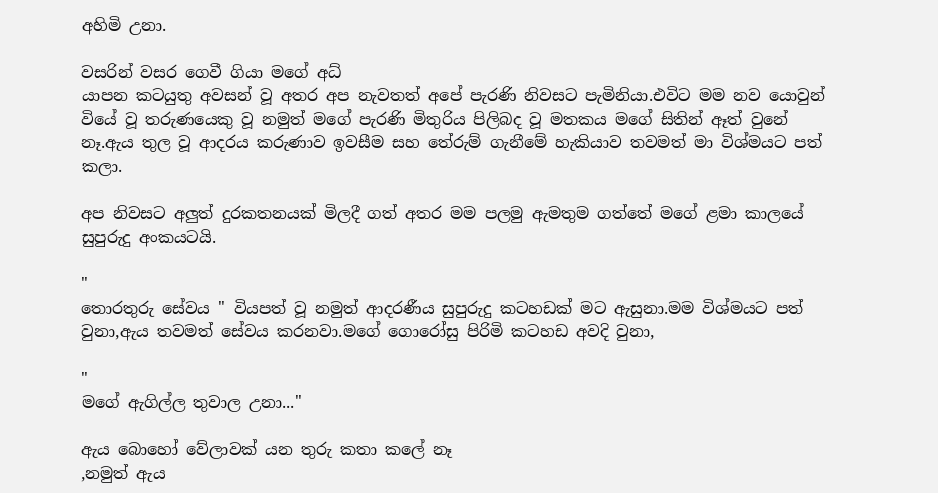අහිමි උනා.

වසරින් වසර ගෙවී ගියා මගේ අධ්
යාපන කටයුතු අවසන් වූ අතර අප නැවතත් අපේ පැරණි නිවසට පැමිනියා.එවිට මම නව යොවුන් වියේ වූ තරුණයෙකු වූ නමුත් මගේ පැරණි මිතුරිය පිලිබද වූ මතකය මගේ සිතින් ඈත් වුනේ නෑ.ඇය තුල වූ ආදරය කරුණාව ඉවසීම සහ තේරුම් ගැනීමේ හැකියාව තවමත් මා විශ්මයට පත් කලා.

අප නිවසට අලුත් දුරකතනයක් මිලදී ගත් අතර මම පලමු ඇමතුම ගත්තේ මගේ ළමා කාලයේ සුපුරුදු අංකයටයි.

"
තොරතුරු සේවය " වියපත් වූ නමුත් ආදරණීය සුපුරුදු කටහඩක් මට ඇසුනා.මම විශ්මයට පත් වුනා,ඇය තවමත් සේවය කරනවා.මගේ ගොරෝසු පිරිමි කටහඩ අවදි වුනා,

"
මගේ ඇගිල්ල තුවාල උනා..."

ඇය බොහෝ වේලාවක් යන තුරු කතා කලේ නෑ
,නමුත් ඇය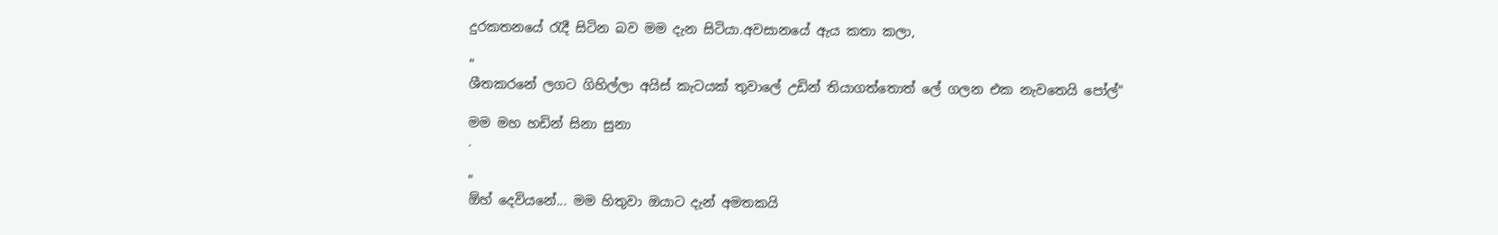දුරකතනයේ රැදී සිටින බව මම දැන සිටියා.අවසානයේ ඇය කතා කලා,

"
ශීතකරනේ ලගට ගිහිල්ලා අයිස් කැටයක් තුවාලේ උඩින් තියාගත්තොත් ලේ ගලන එක නැවතෙයි පෝල්"

මම මහ හඩින් සිනා සුනා
.

"
ඕහ් දෙවියනේ... මම හිතුවා ඔයාට දැන් අමතකයි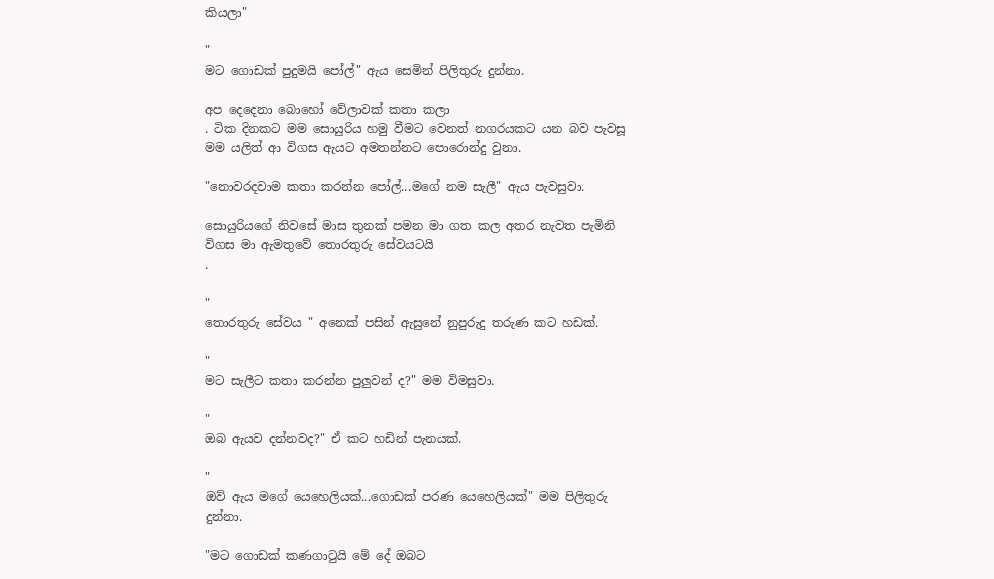කියලා"

"
මට ගොඩක් පුදුමයි පෝල්" ඇය සෙමින් පිලිතුරු දුන්නා.

අප දෙදෙනා බොහෝ වේලාවක් කතා කලා
. ටික දිනකට මම සොයුරිය හමු වීමට වෙනත් නගරයකට යන බව පැවසූ මම යලිත් ආ විගස ඇයට අමතන්නට පොරොන්දු වුනා.

"නොවරදවාම කතා කරන්න පෝල්...මගේ නම සැලී" ඇය පැවසුවා.

සොයුරියගේ නිවසේ මාස තුනක් පමන මා ගත කල අතර නැවත පැමිනි විගස මා ඇමතුවේ තොරතුරු සේවයටයි
.

"
තොරතුරු සේවය " අනෙක් පසින් ඇසුනේ නුපුරුදු තරුණ කට හඩක්.

"
මට සැලීට කතා කරන්න පුලුවන් ද?" මම විමසුවා.

"
ඔබ ඇයව දන්නවද?" ඒ කට හඩින් පැනයක්.

"
ඔව් ඇය මගේ යෙහෙලියක්...ගොඩක් පරණ යෙහෙලියක්" මම පිලිතුරු දුන්නා.

"මට ගොඩක් කණගාටුයි මේ දේ ඔබට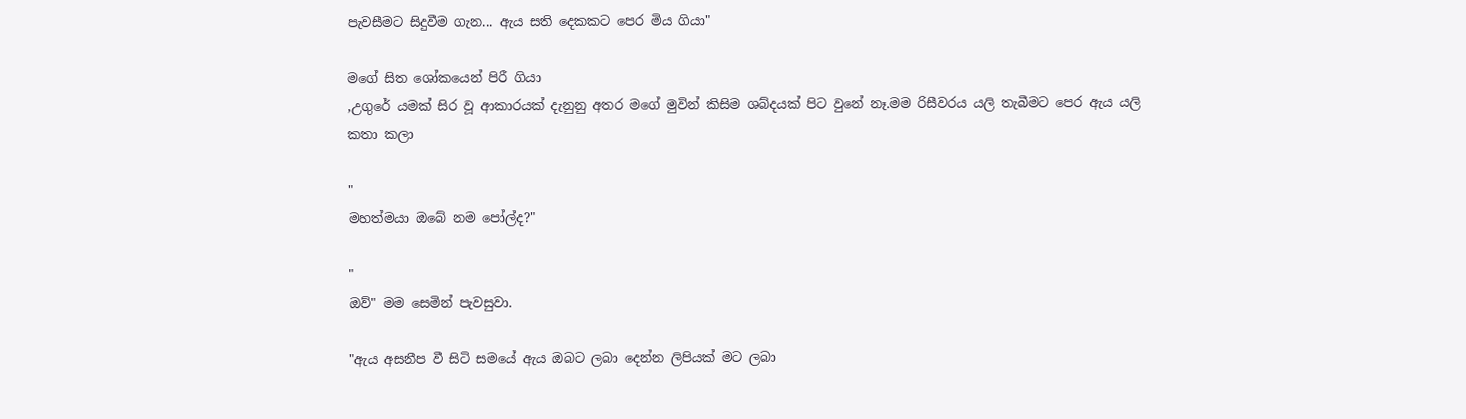පැවසීමට සිදුවීම ගැන... ඇය සති දෙකකට පෙර මිය ගියා"

මගේ සිත ශෝකයෙන් පිරී ගියා
,උගුරේ යමක් සිර වූ ආකාරයක් දැනුනු අතර මගේ මුවින් කිසිම ශබ්දයක් පිට වුනේ නෑ.මම රිසීවරය යලි තැබීමට පෙර ඇය යලි කතා කලා

"
මහත්මයා ඔබේ නම පෝල්ද?"

"
ඔව්" මම සෙමින් පැවසුවා.

"ඇය අසනීප වී සිටි සමයේ ඇය ඔබට ලබා දෙන්න ලිපියක් මට ලබා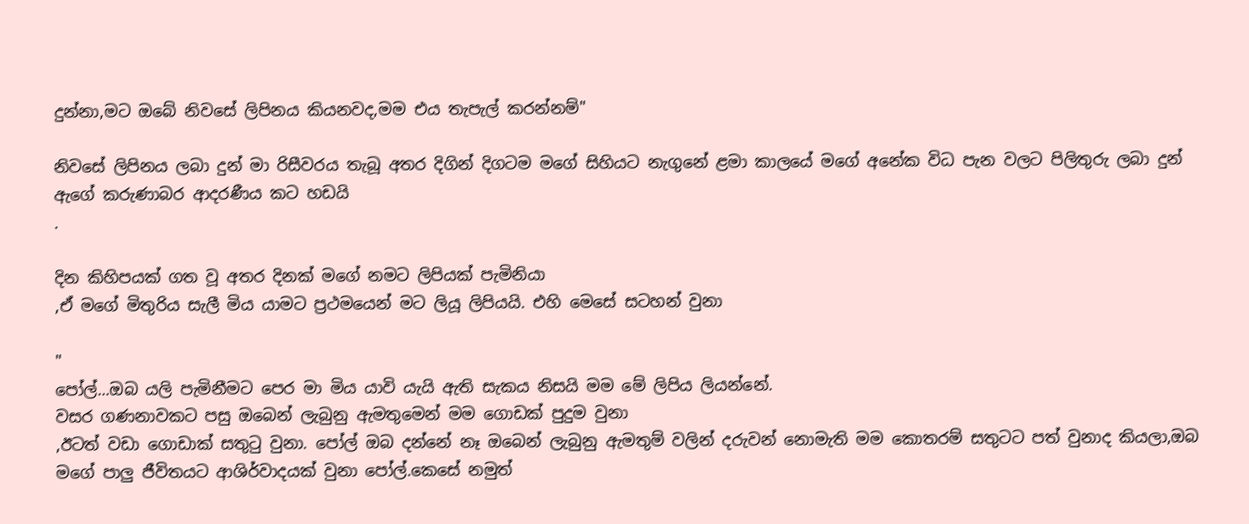දුන්නා,මට ඔබේ නිවසේ ලිපිනය කියනවද,මම එය තැපැල් කරන්නම්"

නිවසේ ලිපිනය ලබා දුන් මා රිසීවරය තැබූ අතර දිගින් දිගටම මගේ සිහියට නැගුනේ ළමා කාලයේ මගේ අනේක විධ පැන වලට පිලිතුරු ලබා දුන් ඇගේ කරුණාබර ආදරණීය කට හඩයි
.

දින කිහිපයක් ගත වූ අතර දිනක් මගේ නමට ලිපියක් පැමිනියා
,ඒ මගේ මිතුරිය සැලී මිය යාමට ප්‍රථමයෙන් මට ලියූ ලිපියයි. එහි මෙසේ සටහන් වුනා

"
පෝල්...ඔබ යලි පැමිනීමට පෙර මා මිය යාවි යැයි ඇති සැකය නිසයි මම මේ ලිපිය ලියන්නේ.
වසර ගණනාවකට පසු ඔබෙන් ලැබුනු ඇමතුමෙන් මම ගොඩක් පුදුම වුනා
,ඊටත් වඩා ගොඩාක් සතුටු වුනා. පෝල් ඔබ දන්නේ නෑ ඔබෙන් ලැබුනු ඇමතුම් වලින් දරුවන් නොමැති මම කොතරම් සතුටට පත් වුනාද කියලා,ඔබ මගේ පාලු ජීවිතයට ආශිර්වාදයක් වුනා පෝල්.කෙසේ නමුත්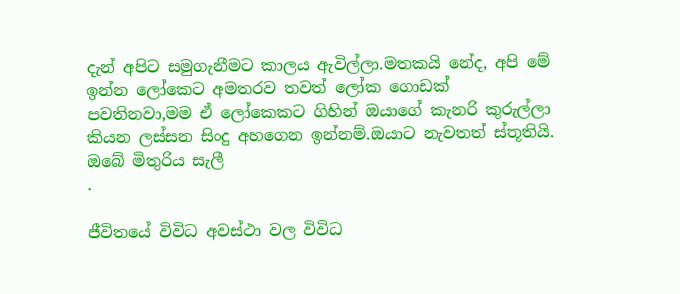දැන් අපිට සමුගැනීමට කාලය ඇවිල්ලා.මතකයි නේද, අපි මේ ඉන්න ලෝකෙට අමතරව තවත් ලෝක ගොඩක් පවතිනවා,මම ඒ ලෝකෙකට ගිහින් ඔයාගේ කැනරි කුරුල්ලා කියන ලස්සන සිංදු අහගෙන ඉන්නම්.ඔයාට නැවතත් ස්තූතියි.
ඔබේ මිතුරිය සැලී
.

ජීවිතයේ විවිධ අවස්ථා වල විවිධ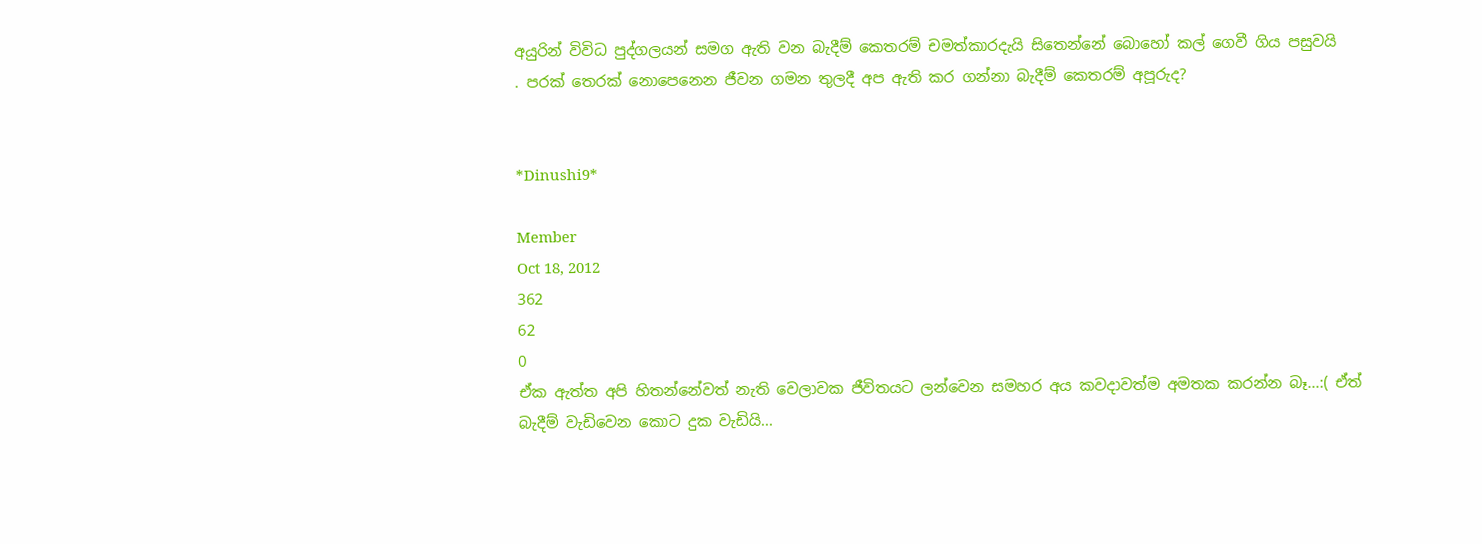අයුරින් විවිධ පුද්ගලයන් සමග ඇති වන බැදීම් කෙතරම් චමත්කාරදැයි සිතෙන්නේ බොහෝ කල් ගෙවී ගිය පසුවයි
. පරක් තෙරක් නොපෙනෙන ජීවන ගමන තුලදී අප ඇති කර ගන්නා බැදීම් කෙතරම් අපූරුද?


*Dinushi9*

Member
Oct 18, 2012
362
62
0
ඒක ඇත්ත අපි හිතන්නේවත් නැති වෙලාවක ජීවිතයට ලන්වෙන සමහර අය කවදාවත්ම අමතක කරන්න බෑ...:( ඒත් බැදීම් වැඩිවෙන කොට දුක වැඩියි...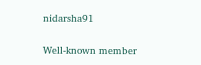nidarsha91

Well-known member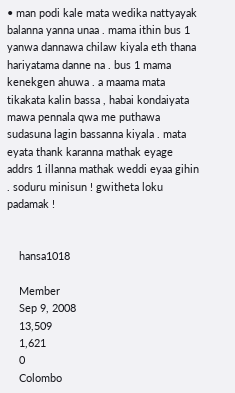• man podi kale mata wedika nattyayak balanna yanna unaa . mama ithin bus 1 yanwa dannawa chilaw kiyala eth thana hariyatama danne na . bus 1 mama kenekgen ahuwa . a maama mata tikakata kalin bassa , habai kondaiyata mawa pennala qwa me puthawa sudasuna lagin bassanna kiyala . mata eyata thank karanna mathak eyage addrs 1 illanna mathak weddi eyaa gihin . soduru minisun ! gwitheta loku padamak !


    hansa1018

    Member
    Sep 9, 2008
    13,509
    1,621
    0
    Colombo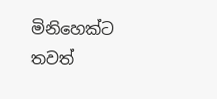මිනිහෙක්ට තවත්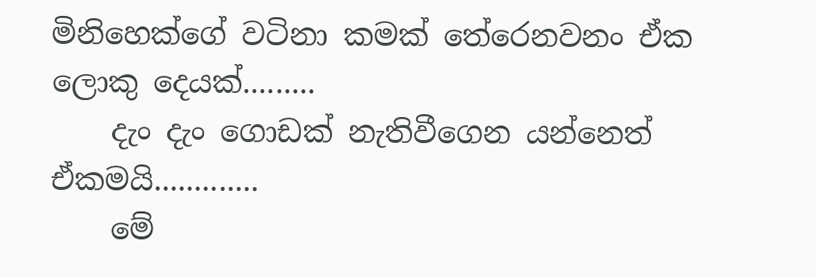මිනිහෙක්ගේ වටිනා කමක් තේරෙනවනං ඒක ලොකු දෙයක්.........
    දැං දැං ගොඩක් නැතිවීගෙන යන්නෙත් ඒකමයි.............
    මේ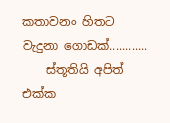කතාවනං හිතට වැදුනා ගොඩක්............
    ස්තූතියි අපිත් එක්ක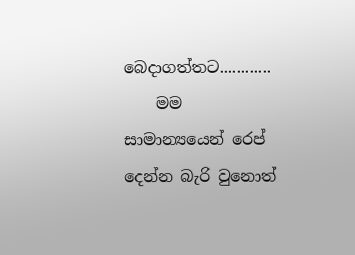බෙදාගත්තට............
    මම සාමාන්‍යයෙන් රෙප් දෙන්න බැරි වුනොත්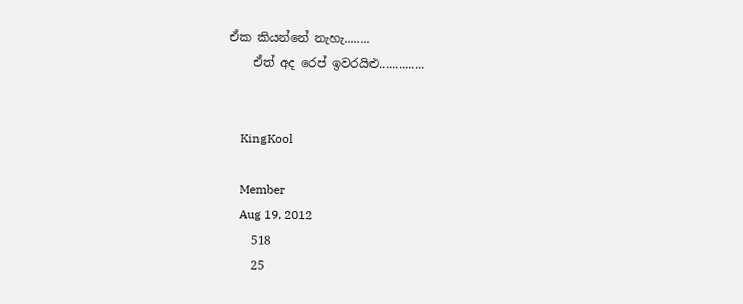ඒක කියන්නේ නැහැ........
    ඒත් අද රෙප් ඉවරයිළු..............


    KingKool

    Member
    Aug 19, 2012
    518
    25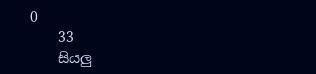0
    33
    සියලු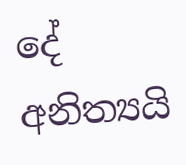දේ අනිත්‍යයි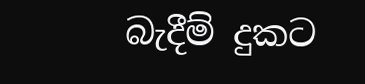බැදීම් දුකට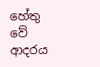හේතු වේ ආදරය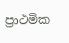ප්‍රාථමික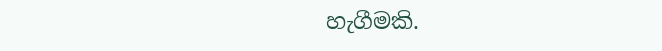හැගීමකි.